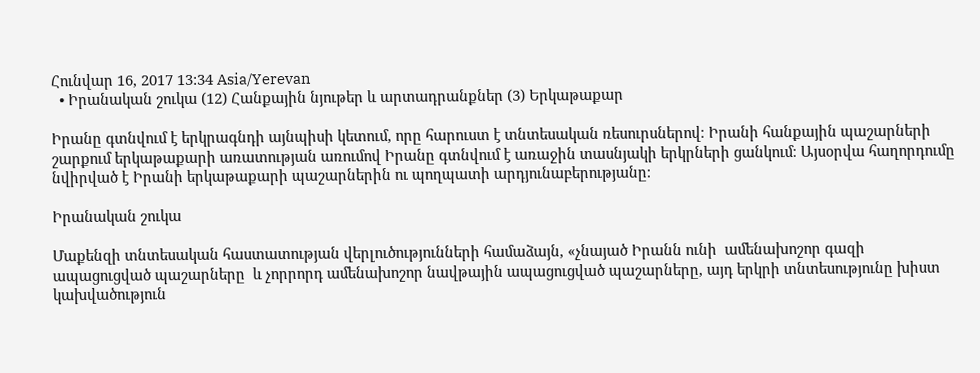Հունվար 16, 2017 13:34 Asia/Yerevan
  • Իրանական շուկա (12) Հանքային նյութեր և արտադրանքներ (3) Երկաթաքար

Իրանը գտնվում է երկրագնդի այնպիսի կետում, որը հարուստ է տնտեսական ռեսուրսներով։ Իրանի հանքային պաշարների շարքում երկաթաքարի առատության առումով Իրանը գտնվում է առաջին տասնյակի երկրների ցանկում։ Այսօրվա հաղորդումը նվիրված է Իրանի երկաթաքարի պաշարներին ու պողպատի արդյունաբերությանը։

Իրանական շուկա

Մաքենզի տնտեսական հաստատության վերլուծությունների համաձայն, «չնայած Իրանն ունի  ամենախոշոր գազի  ապացուցված պաշարները  և չորրորդ ամենախոշոր նավթային ապացուցված պաշարները, այդ երկրի տնտեսությունը խիստ կախվածություն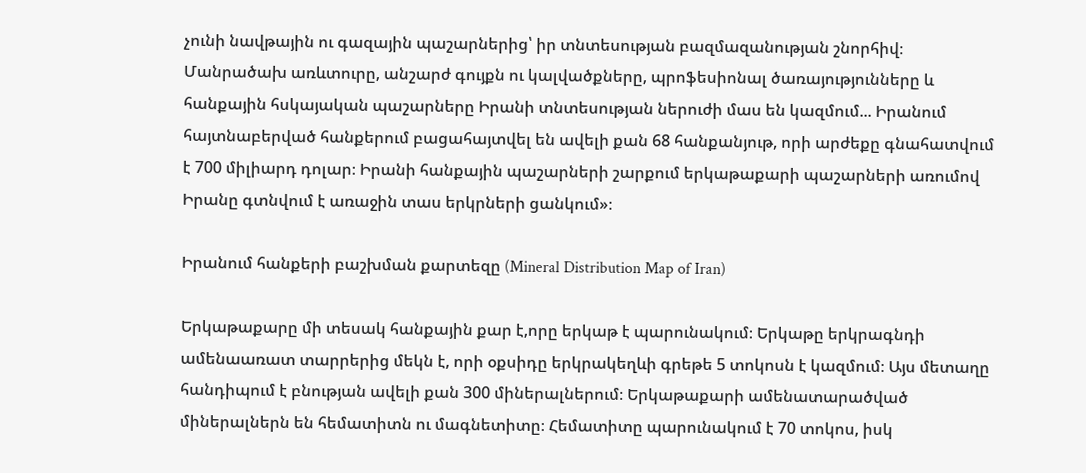չունի նավթային ու գազային պաշարներից՝ իր տնտեսության բազմազանության շնորհիվ։ Մանրածախ առևտուրը, անշարժ գույքն ու կալվածքները, պրոֆեսիոնալ ծառայությունները և հանքային հսկայական պաշարները Իրանի տնտեսության ներուժի մաս են կազմում... Իրանում հայտնաբերված հանքերում բացահայտվել են ավելի քան 68 հանքանյութ, որի արժեքը գնահատվում է 700 միլիարդ դոլար։ Իրանի հանքային պաշարների շարքում երկաթաքարի պաշարների առումով Իրանը գտնվում է առաջին տաս երկրների ցանկում»։

Իրանում հանքերի բաշխման քարտեզը (Mineral Distribution Map of Iran)

Երկաթաքարը մի տեսակ հանքային քար է,որը երկաթ է պարունակում։ Երկաթը երկրագնդի ամենաառատ տարրերից մեկն է, որի օքսիդը երկրակեղևի գրեթե 5 տոկոսն է կազմում։ Այս մետաղը հանդիպում է բնության ավելի քան 300 միներալներում։ Երկաթաքարի ամենատարածված միներալներն են հեմատիտն ու մագնետիտը։ Հեմատիտը պարունակում է 70 տոկոս, իսկ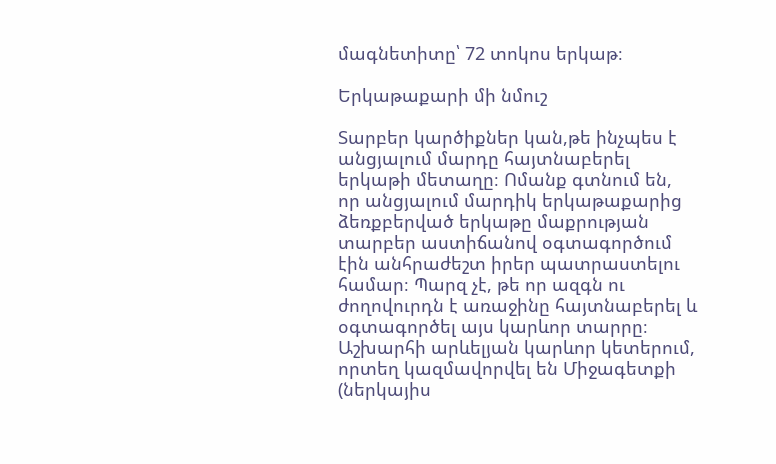մագնետիտը՝ 72 տոկոս երկաթ։

Երկաթաքարի մի նմուշ

Տարբեր կարծիքներ կան,թե ինչպես է անցյալում մարդը հայտնաբերել երկաթի մետաղը։ Ոմանք գտնում են, որ անցյալում մարդիկ երկաթաքարից ձեռքբերված երկաթը մաքրության տարբեր աստիճանով օգտագործում էին անհրաժեշտ իրեր պատրաստելու համար։ Պարզ չէ, թե որ ազգն ու ժողովուրդն է առաջինը հայտնաբերել և օգտագործել այս կարևոր տարրը։ Աշխարհի արևելյան կարևոր կետերում, որտեղ կազմավորվել են Միջագետքի (ներկայիս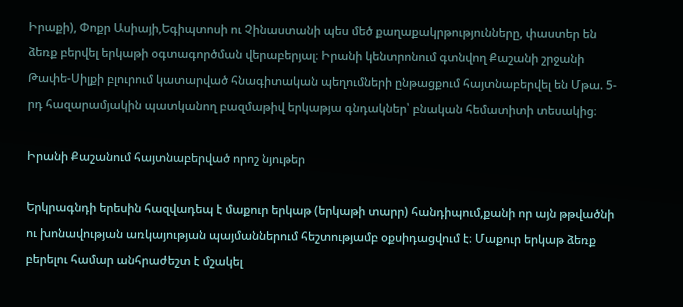Իրաքի), Փոքր Ասիայի,Եգիպտոսի ու Չինաստանի պես մեծ քաղաքակրթությունները, փաստեր են ձեռք բերվել երկաթի օգտագործման վերաբերյալ։ Իրանի կենտրոնում գտնվող Քաշանի շրջանի Թափե-Սիլքի բլուրում կատարված հնագիտական պեղումների ընթացքում հայտնաբերվել են Մթա. 5-րդ հազարամյակին պատկանող բազմաթիվ երկաթյա գնդակներ՝ բնական հեմատիտի տեսակից։

Իրանի Քաշանում հայտնաբերված որոշ նյութեր

Երկրագնդի երեսին հազվադեպ է մաքուր երկաթ (երկաթի տարր) հանդիպում,քանի որ այն թթվածնի ու խոնավության առկայության պայմաններում հեշտությամբ օքսիդացվում է։ Մաքուր երկաթ ձեռք բերելու համար անհրաժեշտ է մշակել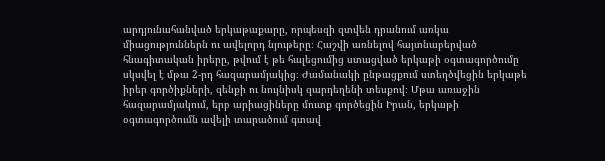արդյունահանված երկաթաքարը, որպեսզի զտվեն դրանում առկա միացություններն ու ավելորդ նյութերը։ Հաշվի առնելով հայտնաբերված հնագիտական իրերը, թվում է թե հալեցումից ստացված երկաթի օգտագործումը սկսվել է մթա 2-րդ հազարամյակից։ Ժամանակի ընթացքում ստեղծվեցին երկաթե իրեր գործիքների, զենքի ու նույնիսկ զարդեղենի տեսքով։ Մթա առաջին հազարամյակում, երբ արիացիները մուտք գործեցին Իրան, երկաթի օգտագործումն ավելի տարածում գտավ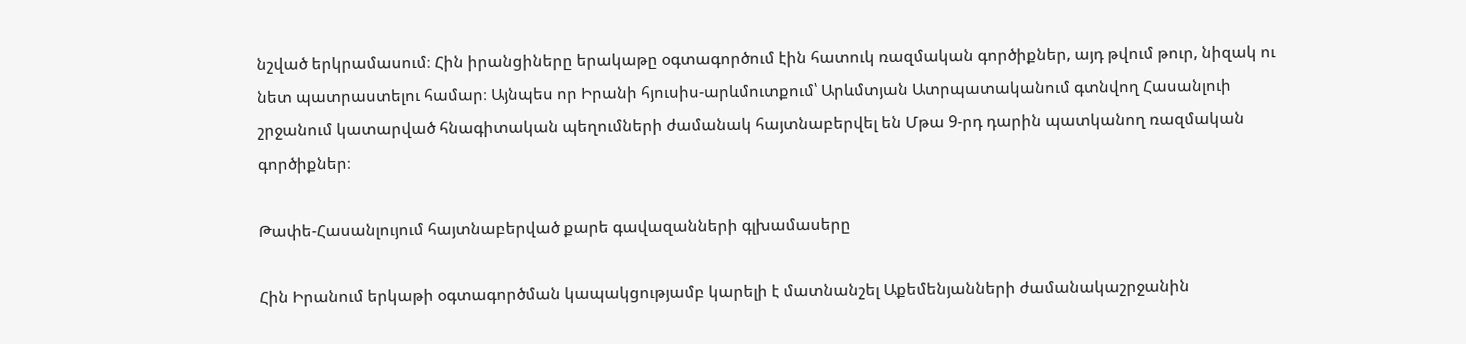նշված երկրամասում։ Հին իրանցիները երակաթը օգտագործում էին հատուկ ռազմական գործիքներ, այդ թվում թուր, նիզակ ու  նետ պատրաստելու համար։ Այնպես որ Իրանի հյուսիս-արևմուտքում՝ Արևմտյան Ատրպատականում գտնվող Հասանլուի շրջանում կատարված հնագիտական պեղումների ժամանակ հայտնաբերվել են Մթա 9-րդ դարին պատկանող ռազմական գործիքներ։

Թափե-Հասանլույում հայտնաբերված քարե գավազանների գլխամասերը

Հին Իրանում երկաթի օգտագործման կապակցությամբ կարելի է մատնանշել Աքեմենյանների ժամանակաշրջանին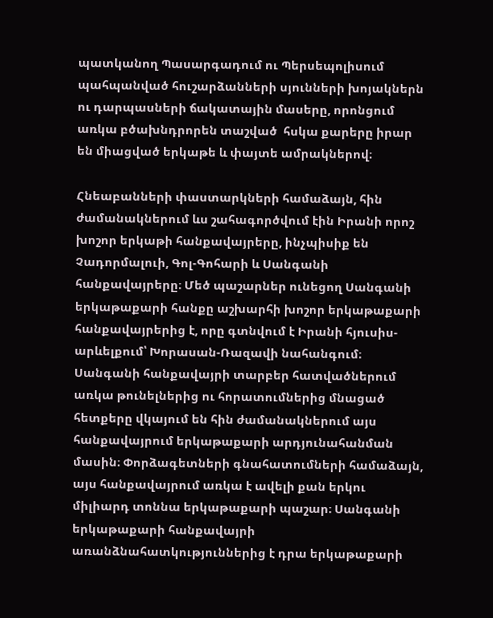պատկանող Պասարգադում ու Պերսեպոլիսում պահպանված հուշարձանների սյունների խոյակներն ու դարպասների ճակատային մասերը, որոնցում առկա բծախնդրորեն տաշված  հսկա քարերը իրար են միացված երկաթե և փայտե ամրակներով։

Հնեաբանների փաստարկների համաձայն, հին ժամանակներում ևս շահագործվում էին Իրանի որոշ խոշոր երկաթի հանքավայրերը, ինչպիսիք են Չադորմալուի, Գոլ-Գոհարի և Սանգանի հանքավայրերը։ Մեծ պաշարներ ունեցող Սանգանի երկաթաքարի հանքը աշխարհի խոշոր երկաթաքարի հանքավայրերից է, որը գտնվում է Իրանի հյուսիս-արևելքում՝ Խորասան-Ռազավի նահանգում։ Սանգանի հանքավայրի տարբեր հատվածներում առկա թունելներից ու հորատումներից մնացած հետքերը վկայում են հին ժամանակներում այս հանքավայրում երկաթաքարի արդյունահանման մասին։ Փորձագետների գնահատումների համաձայն, այս հանքավայրում առկա է ավելի քան երկու միլիարդ տոննա երկաթաքարի պաշար։ Սանգանի երկաթաքարի հանքավայրի առանձնահատկություններից է դրա երկաթաքարի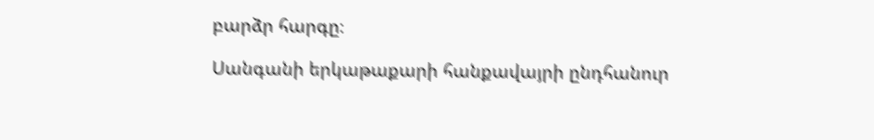բարձր հարգը։

Սանգանի երկաթաքարի հանքավայրի ընդհանուր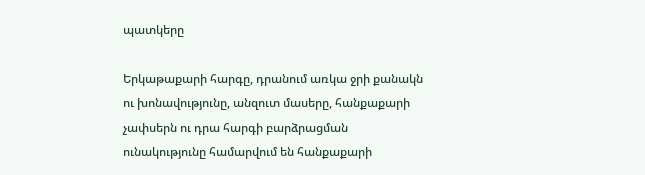պատկերը

Երկաթաքարի հարգը, դրանում առկա ջրի քանակն ու խոնավությունը, անզուտ մասերը, հանքաքարի չափսերն ու դրա հարգի բարձրացման ունակությունը համարվում են հանքաքարի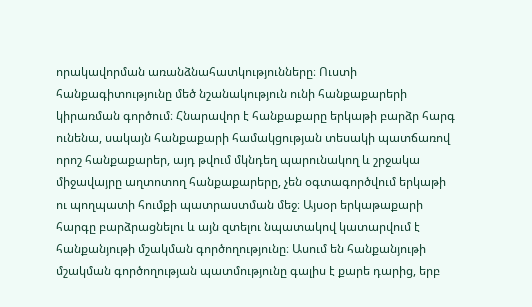որակավորման առանձնահատկությունները։ Ուստի հանքագիտությունը մեծ նշանակություն ունի հանքաքարերի կիրառման գործում։ Հնարավոր է հանքաքարը երկաթի բարձր հարգ ունենա, սակայն հանքաքարի համակցության տեսակի պատճառով որոշ հանքաքարեր, այդ թվում մկնդեղ պարունակող և շրջակա միջավայրը աղտոտող հանքաքարերը, չեն օգտագործվում երկաթի ու պողպատի հումքի պատրաստման մեջ։ Այսօր երկաթաքարի հարգը բարձրացնելու և այն զտելու նպատակով կատարվում է հանքանյութի մշակման գործողությունը։ Ասում են հանքանյութի մշակման գործողության պատմությունը գալիս է քարե դարից, երբ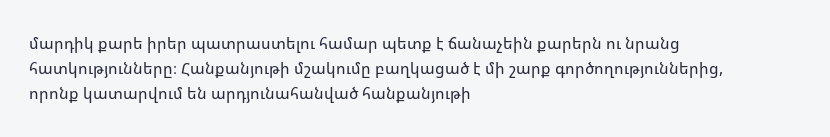մարդիկ քարե իրեր պատրաստելու համար պետք է ճանաչեին քարերն ու նրանց հատկությունները։ Հանքանյութի մշակումը բաղկացած է մի շարք գործողություններից, որոնք կատարվում են արդյունահանված հանքանյութի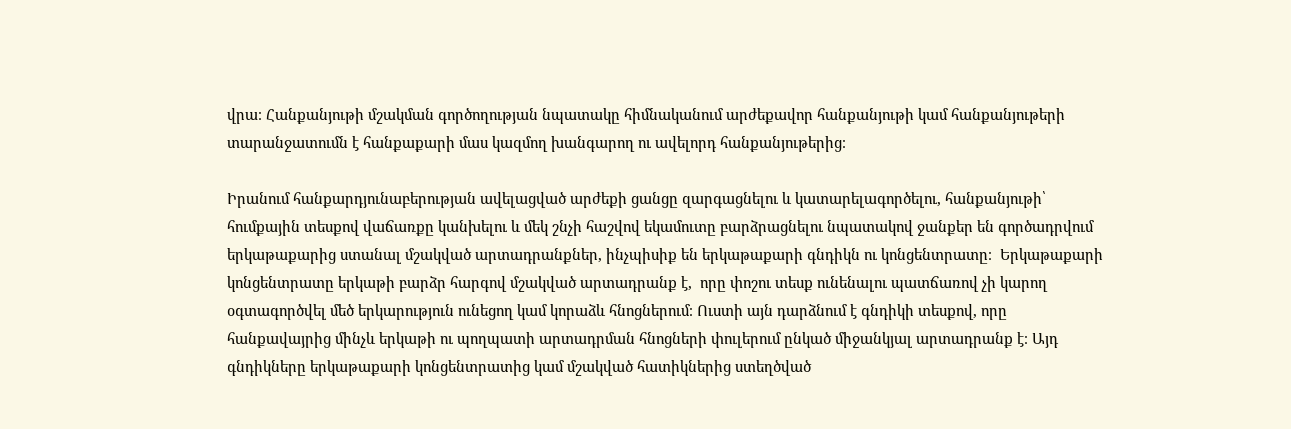վրա։ Հանքանյութի մշակման գործողության նպատակը հիմնականում արժեքավոր հանքանյութի կամ հանքանյութերի տարանջատումն է հանքաքարի մաս կազմող խանգարող ու ավելորդ հանքանյութերից։

Իրանում հանքարդյունաբերության ավելացված արժեքի ցանցը զարգացնելու և կատարելագործելու, հանքանյութի՝ հումքային տեսքով վաճառքը կանխելու և մեկ շնչի հաշվով եկամուտը բարձրացնելու նպատակով ջանքեր են գործադրվում երկաթաքարից ստանալ մշակված արտադրանքներ, ինչպիսիք են երկաթաքարի գնդիկն ու կոնցենտրատը։  Երկաթաքարի կոնցենտրատը երկաթի բարձր հարգով մշակված արտադրանք է,  որը փոշու տեսք ունենալու պատճառով չի կարող օգտագործվել մեծ երկարություն ունեցող կամ կորաձև հնոցներում։ Ուստի այն դարձնում է գնդիկի տեսքով, որը հանքավայրից մինչև երկաթի ու պողպատի արտադրման հնոցների փուլերում ընկած միջանկյալ արտադրանք է։ Այդ գնդիկները երկաթաքարի կոնցենտրատից կամ մշակված հատիկներից ստեղծված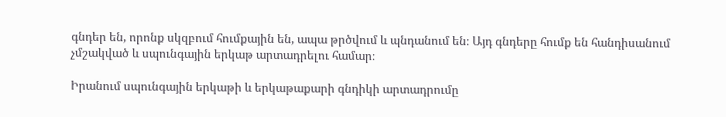գնդեր են, որոնք սկզբում հումքային են, ապա թրծվում և պնդանում են։ Այդ գնդերը հումք են հանդիսանում չմշակված և սպունգային երկաթ արտադրելու համար։

Իրանում սպունգային երկաթի և երկաթաքարի գնդիկի արտադրումը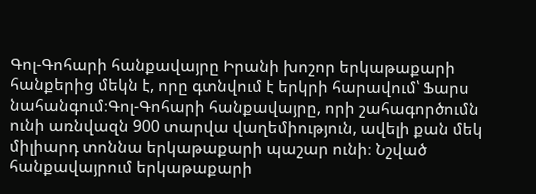Գոլ-Գոհարի հանքավայրը Իրանի խոշոր երկաթաքարի հանքերից մեկն է, որը գտնվում է երկրի հարավում՝ Ֆարս նահանգում։Գոլ-Գոհարի հանքավայրը, որի շահագործումն ունի առնվազն 900 տարվա վաղեմիություն, ավելի քան մեկ միլիարդ տոննա երկաթաքարի պաշար ունի։ Նշված հանքավայրում երկաթաքարի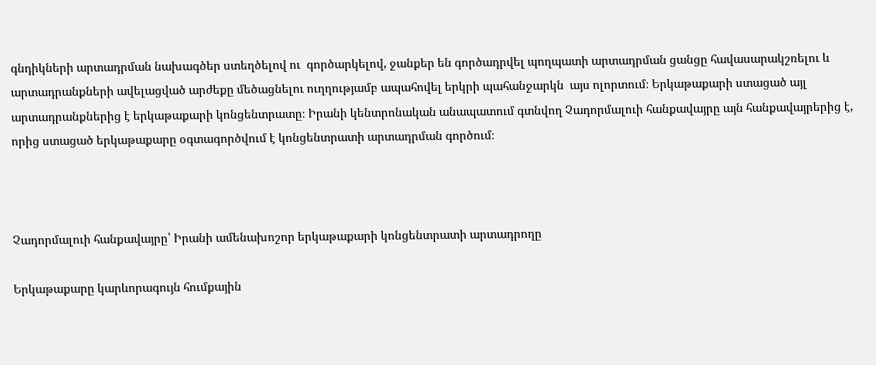գնդիկների արտադրման նախագծեր ստեղծելով ու  գործարկելով, ջանքեր են գործադրվել պողպատի արտադրման ցանցը հավասարակշռելու և արտադրանքների ավելացված արժեքը մեծացնելու ուղղությամբ ապահովել երկրի պահանջարկն  այս ոլորտում։ Երկաթաքարի ստացած այլ արտադրանքներից է երկաթաքարի կոնցենտրատը։ Իրանի կենտրոնական անապատում գտնվող Չադորմալուի հանքավայրը այն հանքավայրերից է, որից ստացած երկաթաքարը օգտագործվում է կոնցենտրատի արտադրման գործում։



Չադորմալուի հանքավայրը՝ Իրանի ամենախոշոր երկաթաքարի կոնցենտրատի արտադրողը

Երկաթաքարը կարևորագույն հումքային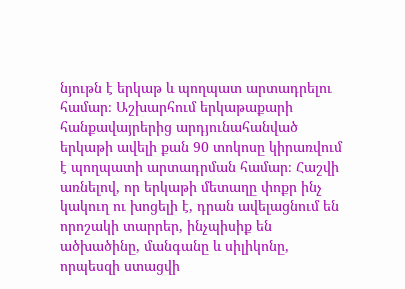նյութն է երկաթ և պողպատ արտադրելու համար։ Աշխարհում երկաթաքարի հանքավայրերից արդյունահանված երկաթի ավելի քան 90 տոկոսը կիրառվում է պողպատի արտադրման համար։ Հաշվի առնելով, որ երկաթի մետաղը փոքր ինչ կակուղ ու խոցելի է, դրան ավելացնում են որոշակի տարրեր, ինչպիսիք են ածխածինը, մանգանը և սիլիկոնը, որպեսզի ստացվի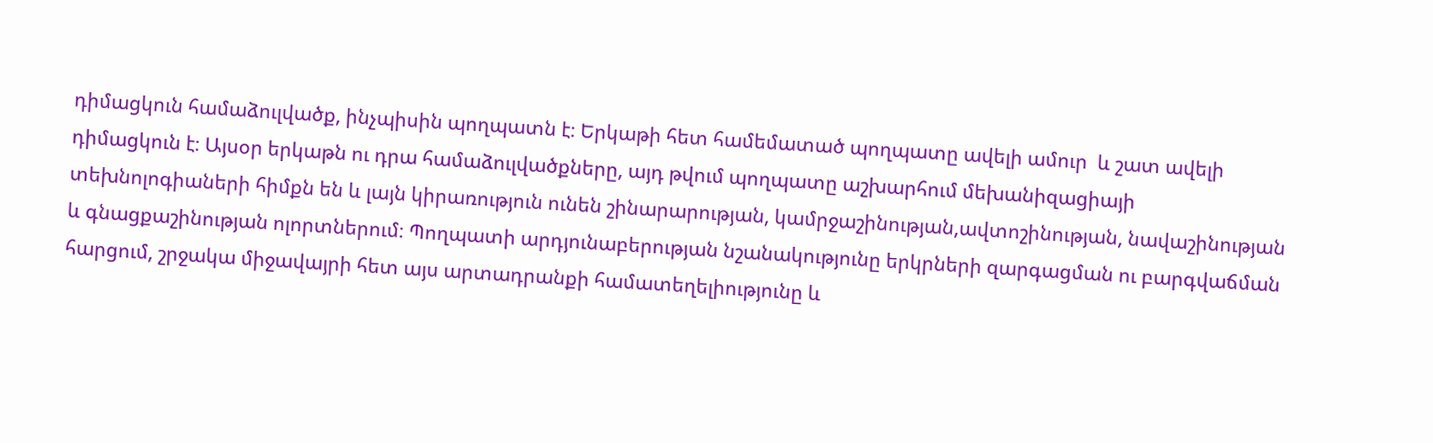դիմացկուն համաձուլվածք, ինչպիսին պողպատն է։ Երկաթի հետ համեմատած պողպատը ավելի ամուր  և շատ ավելի դիմացկուն է։ Այսօր երկաթն ու դրա համաձուլվածքները, այդ թվում պողպատը աշխարհում մեխանիզացիայի տեխնոլոգիաների հիմքն են և լայն կիրառություն ունեն շինարարության, կամրջաշինության,ավտոշինության, նավաշինության և գնացքաշինության ոլորտներում։ Պողպատի արդյունաբերության նշանակությունը երկրների զարգացման ու բարգվաճման հարցում, շրջակա միջավայրի հետ այս արտադրանքի համատեղելիությունը և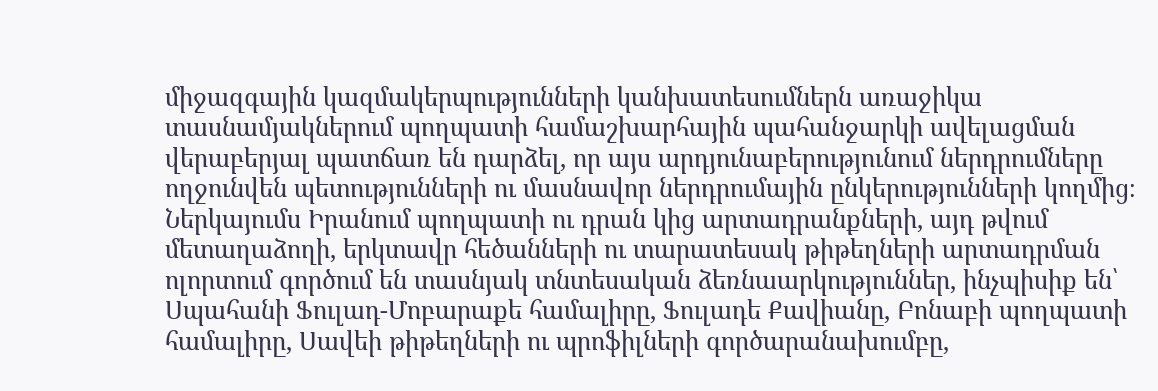միջազգային կազմակերպությունների կանխատեսումներն առաջիկա տասնամյակներում պողպատի համաշխարհային պահանջարկի ավելացման վերաբերյալ պատճառ են դարձել, որ այս արդյունաբերությունում ներդրումները ողջունվեն պետությունների ու մասնավոր ներդրումային ընկերությունների կողմից։ Ներկայումս Իրանում պողպատի ու դրան կից արտադրանքների, այդ թվում մետաղաձողի, երկտավր հեծանների ու տարատեսակ թիթեղների արտադրման ոլորտում գործում են տասնյակ տնտեսական ձեռնաարկություններ, ինչպիսիք են՝ Սպահանի Ֆուլադ-Մոբարաքե համալիրը, Ֆուլադե Քավիանը, Բոնաբի պողպատի համալիրը, Սավեի թիթեղների ու պրոֆիլների գործարանախումբը,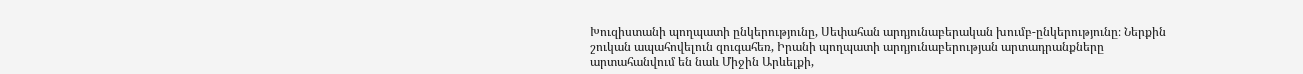Խուզիստանի պողպատի ընկերությունը, Սեփահան արդյունաբերական խումբ-ընկերությունը։ Ներքին շուկան ապահովելուն զուգահեռ, Իրանի պողպատի արդյունաբերության արտադրանքները արտահանվում են նաև Միջին Արևելքի,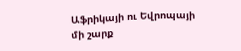Աֆրիկայի ու Եվրոպայի մի շարք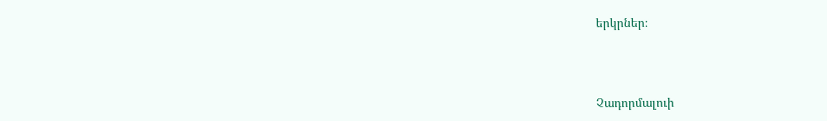երկրներ։



Չադորմալուի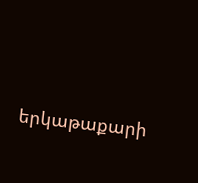երկաթաքարի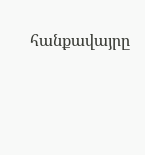հանքավայրը